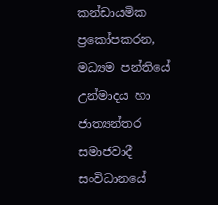කන්ඩායමික ප්‍රකෝපකරන, මධ්‍යම පන්තියේ උන්මාදය හා ජාත්‍යන්තර සමාජවාදී සංවිධානයේ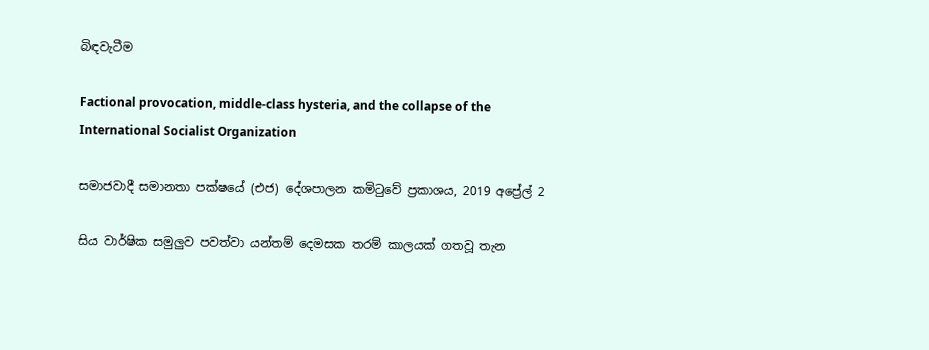බිඳවැටීම

Factional provocation, middle-class hysteria, and the collapse of the International Socialist Organization

සමාජවාදී සමානතා පක්ෂයේ (එජ) දේශපාලන කමිටුවේ ප්‍රකාශය, 2019 අප්‍රේල් 2

සිය වාර්ෂික සමුලුව පවත්වා යන්තම් දෙමසක තරම් කාලයක් ගතවූ තැන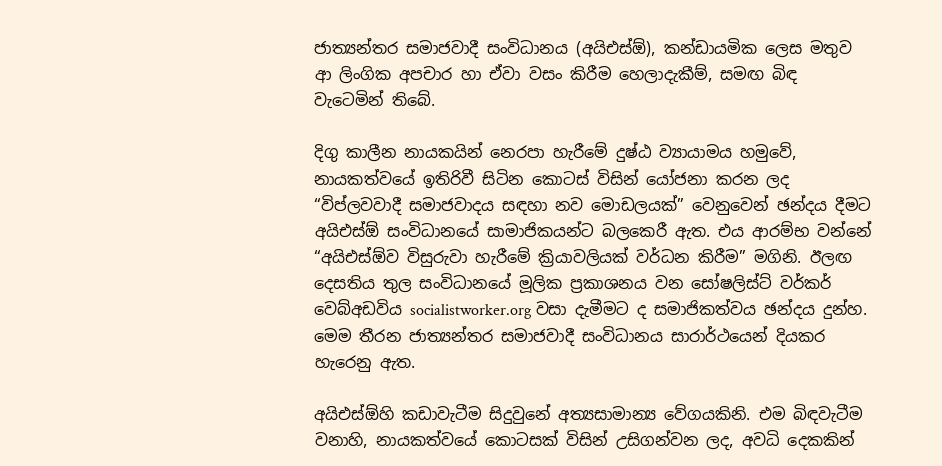ජාත්‍යන්තර සමාජවාදී සංවිධානය (අයිඑස්ඕ), කන්ඩායමික ලෙස මතුව ආ ලිංගික අපචාර හා ඒවා වසං කිරීම හෙලාදැකීම්, සමඟ බිඳ වැටෙමින් තිබේ.

දිගු කාලීන නායකයින් නෙරපා හැරීමේ දුෂ්ඨ ව්‍යායාමය හමුවේ, නායකත්වයේ ඉතිරිවී සිටින කොටස් විසින් යෝජනා කරන ලද “විප්ලවවාදී සමාජවාදය සඳහා නව මොඩලයක්” වෙනුවෙන් ඡන්දය දීමට අයිඑස්ඕ සංවිධානයේ සාමාජිකයන්ට බලකෙරී ඇත. එය ආරම්භ වන්නේ “අයිඑස්ඕව විසුරුවා හැරීමේ ක්‍රියාවලියක් වර්ධන කිරීම” මගිනි. ඊලඟ දෙසතිය තුල සංවිධානයේ මූලික ප්‍රකාශනය වන සෝෂලිස්ට් වර්කර් වෙබ්අඩවිය socialistworker.org වසා දැමීමට ද සමාජිකත්වය ඡන්දය දුන්හ. මෙම තීරන ජාත්‍යන්තර සමාජවාදී සංවිධානය සාරාර්ථයෙන් දියකර හැරෙනු ඇත.

අයිඑස්ඕහි කඩාවැටීම සිදුවුනේ අත්‍යසාමාන්‍ය වේගයකිනි. එම බිඳවැටීම වනාහි, නායකත්වයේ කොටසක් විසින් උසිගන්වන ලද, අවධි දෙකකින්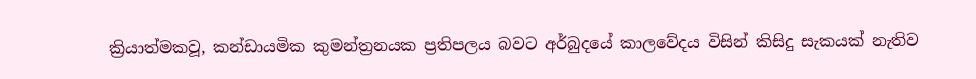ක්‍රියාත්මකවූ, කන්ඩායමික කුමන්ත්‍රනයක ප්‍රතිපලය බවට අර්බුදයේ කාලවේදය විසින් කිසිදු සැකයක් නැතිව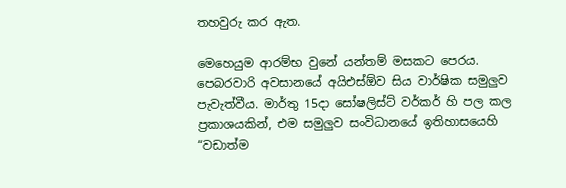තහවුරු කර ඇත.

මෙහෙයුම ආරම්භ වුනේ යන්තම් මසකට පෙරය. පෙබරවාරි අවසානයේ අයිඑස්ඕව සිය වාර්ෂික සමුලුව පැවැත්වීය. මාර්තු 15දා සෝෂලිස්ට් වර්කර් හි පල කල ප්‍රකාශයකින්, එම සමුලුව සංවිධානයේ ඉතිහාසයෙහි “වඩාත්ම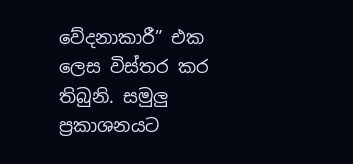වේදනාකාරී” එක ලෙස විස්තර කර තිබුනි. සමුලු ප්‍රකාශනයට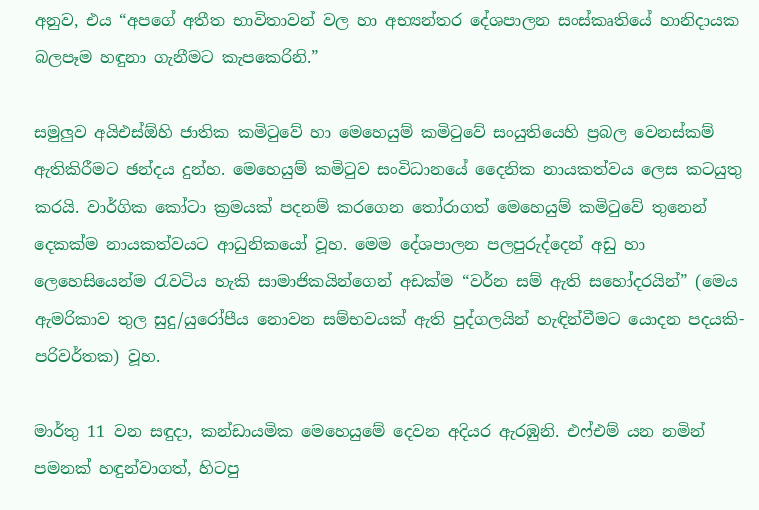අනුව, එය “අපගේ අතීත භාවිතාවන් වල හා අභ්‍යන්තර දේශපාලන සංස්කෘතියේ හානිදායක බලපෑම හඳුනා ගැනීමට කැපකෙරිනි.”

සමුලුව අයිඑස්ඕහි ජාතික කමිටුවේ හා මෙහෙයුම් කමිටුවේ සංයුතියෙහි ප්‍රබල වෙනස්කම් ඇතිකිරීමට ඡන්දය දුන්හ. මෙහෙයුම් කමිටුව සංවිධානයේ දෛනික නායකත්වය ලෙස කටයුතු කරයි. වාර්ගික කෝටා ක්‍රමයක් පදනම් කරගෙන තෝරාගත් මෙහෙයුම් කමිටුවේ තුනෙන් දෙකක්ම නායකත්වයට ආධුනිකයෝ වූහ. මෙම දේශපාලන පලපුරුද්දෙන් අඩු හා ලෙහෙසියෙන්ම රැවටිය හැකි සාමාජිකයින්ගෙන් අඩක්ම “වර්න සම් ඇති සහෝදරයින්” (මෙය ඇමරිකාව තුල සුදු/යුරෝපීය නොවන සම්භවයක් ඇති පුද්ගලයින් හැඳින්වීමට යොදන පදයකි-පරිවර්තක) වූහ.

මාර්තු 11 වන සඳුදා, කන්ඩායමික මෙහෙයුමේ දෙවන අදියර ඇරඹුනි. එෆ්එම් යන නමින් පමනක් හඳුන්වාගත්, හිටපු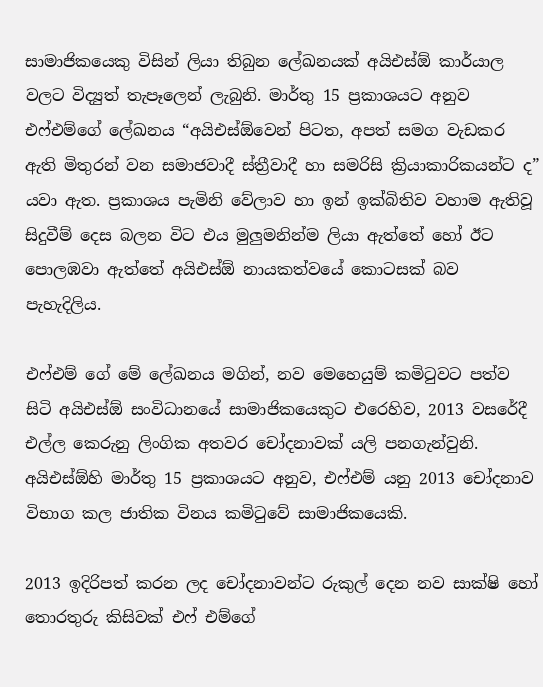සාමාජිකයෙකු විසින් ලියා තිබුන ලේඛනයක් අයිඑස්ඕ කාර්යාල වලට විද්‍යුත් තැපෑලෙන් ලැබුනි. මාර්තු 15 ප්‍රකාශයට අනුව එෆ්එම්ගේ ලේඛනය “අයිඑස්ඕවෙන් පිටත, අපත් සමග වැඩකර ඇති මිතුරන් වන සමාජවාදී ස්ත්‍රීවාදී හා සමරිසි ක්‍රියාකාරිකයන්ට ද” යවා ඇත. ප්‍රකාශය පැමිනි වේලාව හා ඉන් ඉක්බිතිව වහාම ඇතිවූ සිදුවීම් දෙස බලන විට එය මුලුමනින්ම ලියා ඇත්තේ හෝ ඊට පොලඹවා ඇත්තේ අයිඑස්ඕ නායකත්වයේ කොටසක් බව පැහැදිලිය.

එෆ්එම් ගේ මේ ලේඛනය මගින්, නව මෙහෙයුම් කමිටුවට පත්ව සිටි අයිඑස්ඕ සංවිධානයේ සාමාජිකයෙකුට එරෙහිව, 2013 වසරේදී එල්ල කෙරුනු ලිංගික අතවර චෝදනාවක් යලි පනගැන්වුනි. අයිඑස්ඕහි මාර්තු 15 ප්‍රකාශයට අනුව, එෆ්එම් යනු 2013 චෝදනාව විභාග කල ජාතික විනය කමිටුවේ සාමාජිකයෙකි.

2013 ඉදිරිපත් කරන ලද චෝදනාවන්ට රුකුල් දෙන නව සාක්ෂි හෝ තොරතුරු කිසිවක් එෆ් එම්ගේ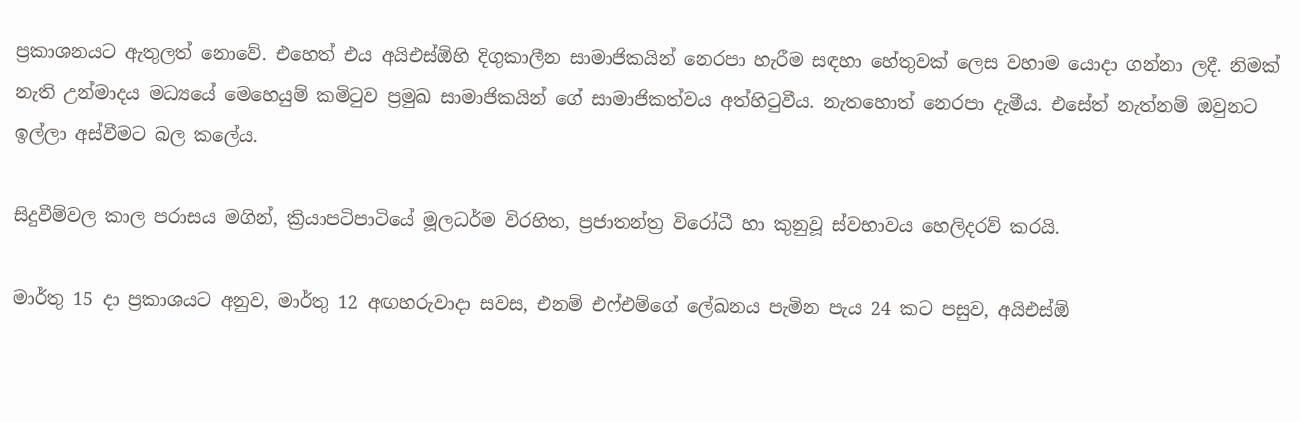ප්‍රකාශනයට ඇතුලත් නොවේ. එහෙත් එය අයිඑස්ඕහි දිගුකාලීන සාමාජිකයින් නෙරපා හැරීම සඳහා හේතුවක් ලෙස වහාම යොදා ගන්නා ලදී. නිමක් නැති උන්මාදය මධ්‍යයේ මෙහෙයුම් කමිටුව ප්‍රමුඛ සාමාජිකයින් ගේ සාමාජිකත්වය අත්හිටුවීය. නැතහොත් නෙරපා දැමීය. එසේත් නැත්නම් ඔවුනට ඉල්ලා අස්වීමට බල කලේය.

සිදුවීම්වල කාල පරාසය මගින්, ක්‍රියාපටිපාටියේ මූලධර්ම විරහිත, ප්‍රජාතන්ත්‍ර විරෝධී හා කුනුවූ ස්වභාවය හෙලිදරව් කරයි.

මාර්තු 15 දා ප්‍රකාශයට අනුව, මාර්තු 12 අඟහරුවාදා සවස, එනම් එෆ්එම්ගේ ලේඛනය පැමින පැය 24 කට පසුව, අයිඑස්ඕ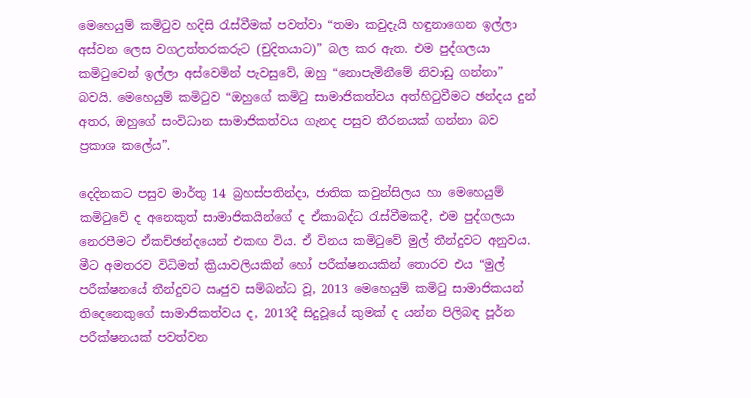මෙහෙයුම් කමිටුව හදිසි රැස්වීමක් පවත්වා “තමා කවුදැයි හඳුනාගෙන ඉල්ලා අස්වන ලෙස වගඋත්තරකරුට (චුදිතයාට)” බල කර ඇත. එම පුද්ගලයා කමිටුවෙන් ඉල්ලා අස්වෙමින් පැවසුවේ, ඔහු “නොපැමිනීමේ නිවාඩු ගන්නා” බවයි. මෙහෙයුම් කමිටුව “ඔහුගේ කමිටු සාමාජිකත්වය අත්හිටුවීමට ඡන්දය දුන් අතර, ඔහුගේ සංවිධාන සාමාජිකත්වය ගැනද පසුව තීරනයක් ගන්නා බව ප්‍රකාශ කලේය”.

දෙදිනකට පසුව මාර්තු 14 බ්‍රහස්පතින්දා, ජාතික කවුන්සිලය හා මෙහෙයුම් කමිටුවේ ද අනෙකුත් සාමාජිකයින්ගේ ද ඒකාබද්ධ රැස්වීමකදී, එම පුද්ගලයා නෙරපීමට ඒකච්ඡන්දයෙන් එකඟ විය. ඒ විනය කමිටුවේ මුල් තීන්දුවට අනුවය. මීට අමතරව විධිමත් ක්‍රියාවලියකින් හෝ පරීක්ෂනයකින් තොරව එය “මුල් පරීක්ෂනයේ තීන්දුවට ඍජුව සම්බන්ධ වූ, 2013 මෙහෙයුම් කමිටු සාමාජිකයන් තිදෙනෙකුගේ සාමාජිකත්වය ද, 2013දී සිදුවූයේ කුමක් ද යන්න පිලිබඳ පූර්න පරීක්ෂනයක් පවත්වන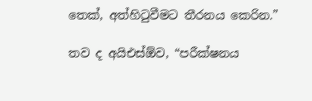තෙක්, අත්හිටුවීමට තීරනය කෙරින.”

තව ද අයිඑස්ඕව, “පරීක්ෂනය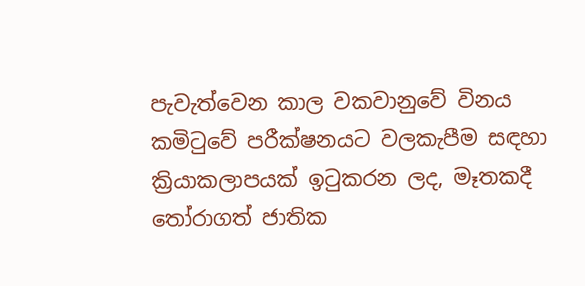පැවැත්වෙන කාල වකවානුවේ විනය කමිටුවේ පරීක්ෂනයට වලකැපීම සඳහා ක්‍රියාකලාපයක් ඉටුකරන ලද, මෑතකදී තෝරාගත් ජාතික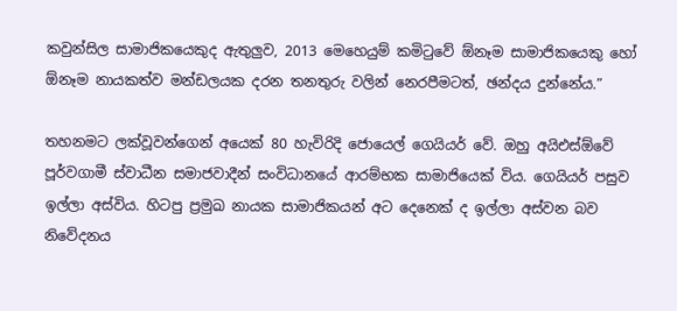කවුන්සිල සාමාජිකයෙකුද ඇතුලුව, 2013 මෙහෙයුම් කමිටුවේ ඕනෑම සාමාජිකයෙකු හෝ ඕනෑම නායකත්ව මන්ඩලයක දරන තනතුරු වලින් නෙරපීමටත්, ඡන්දය දුන්නේය.”

තහනමට ලක්වූවන්ගෙන් අයෙක් 80 හැවිරිදි ජොයෙල් ගෙයියර් වේ. ඔහු අයිඑස්ඕවේ පූර්වගාමී ස්වාධීන සමාජවාදීන් සංවිධානයේ ආරම්භක සාමාජියෙක් විය. ගෙයියර් පසුව ඉල්ලා අස්විය. හිටපු ප්‍රමුඛ නායක සාමාජිකයන් අට දෙනෙක් ද ඉල්ලා අස්වන බව නිවේදනය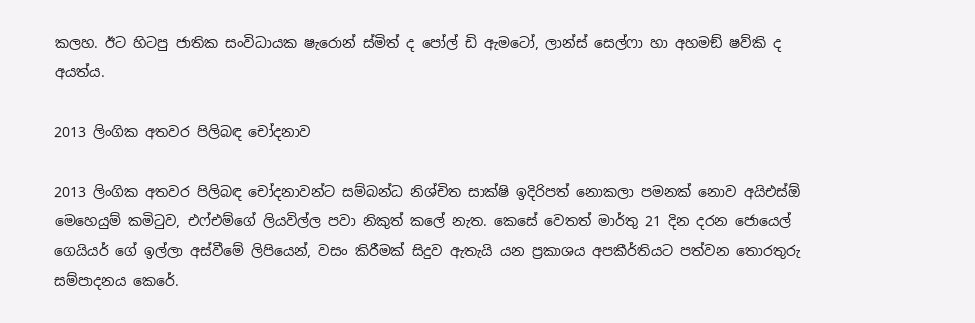කලහ. ඊට හිටපු ජාතික සංවිධායක ෂැරොන් ස්මිත් ද පෝල් ඩි ඇමටෝ, ලාන්ස් සෙල්ෆා හා අහමඞ් ෂව්කි ද අයත්ය.

2013 ලිංගික අතවර පිලිබඳ චෝදනාව

2013 ලිංගික අතවර පිලිබඳ චෝදනාවන්ට සම්බන්ධ නිශ්චිත සාක්ෂි ඉදිරිපත් නොකලා පමනක් නොව අයිඑස්ඕ මෙහෙයුම් කමිටුව, එෆ්එම්ගේ ලියවිල්ල පවා නිකුත් කලේ නැත. කෙසේ වෙතත් මාර්තු 21 දින දරන ජොයෙල් ගෙයියර් ගේ ඉල්ලා අස්වීමේ ලිපියෙන්, වසං කිරීමක් සිදුව ඇතැයි යන ප්‍රකාශය අපකීර්තියට පත්වන තොරතුරු සම්පාදනය කෙරේ.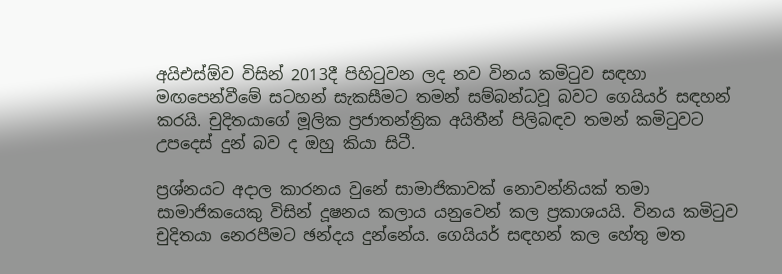අයිඑස්ඕව විසින් 2013දී පිහිටුවන ලද නව විනය කමිටුව සඳහා මඟපෙන්වීමේ සටහන් සැකසීමට තමන් සම්බන්ධවූ බවට ගෙයියර් සඳහන් කරයි. චුදිතයාගේ මූලික ප්‍රජාතන්ත්‍රික අයිතීන් පිලිබඳව තමන් කමිටුවට උපදෙස් දුන් බව ද ඔහු කියා සිටී.

ප්‍රශ්නයට අදාල කාරනය වුනේ සාමාජිකාවක් නොවන්නියක් තමා සාමාජිකයෙකු විසින් දූෂනය කලාය යනුවෙන් කල ප්‍රකාශයයි. විනය කමිටුව චුදිතයා නෙරපීමට ඡන්දය දුන්නේය. ගෙයියර් සඳහන් කල හේතු මත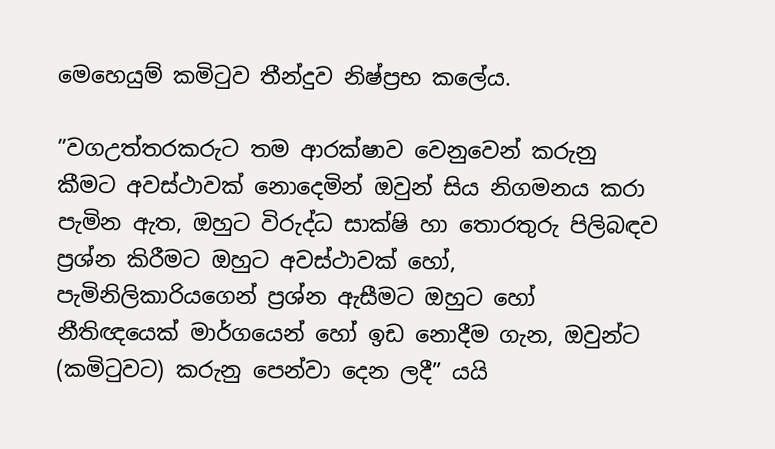මෙහෙයුම් කමිටුව තීන්දුව නිෂ්ප්‍රභ කලේය.

”වගඋත්තරකරුට තම ආරක්ෂාව වෙනුවෙන් කරුනු කීමට අවස්ථාවක් නොදෙමින් ඔවුන් සිය නිගමනය කරා පැමින ඇත, ඔහුට විරුද්ධ සාක්ෂි හා තොරතුරු පිලිබඳව ප්‍රශ්න කිරීමට ඔහුට අවස්ථාවක් හෝ, පැමිනිලිකාරියගෙන් ප්‍රශ්න ඇසීමට ඔහුට හෝ නීතිඥයෙක් මාර්ගයෙන් හෝ ඉඩ නොදීම ගැන, ඔවුන්ට (කමිටුවට) කරුනු පෙන්වා දෙන ලදී” යයි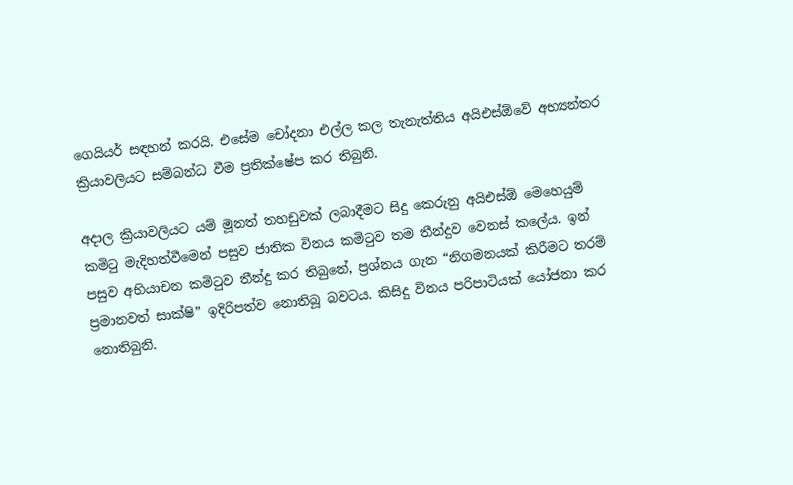ගෙයියර් සඳහන් කරයි. එසේම චෝදනා එල්ල කල තැනැත්තිය අයිඑස්ඕවේ අභ්‍යන්තර ක්‍රියාවලියට සම්බන්ධ වීම ප්‍රතික්ෂේප කර තිබුනි.

අදාල ක්‍රියාවලියට යම් මූනත් තහඩුවක් ලබාදීමට සිදු කෙරුනු අයිඑස්ඕ මෙහෙයුම් කමිටු මැදිහත්වීමෙන් පසුව ජාතික විනය කමිටුව තම තීන්දුව වෙනස් කලේය. ඉන් පසුව අභියාචන කමිටුව තීන්දු කර තිබුනේ, ප්‍රශ්නය ගැන “නිගමනයක් කිරීමට තරම් ප්‍රමානවත් සාක්ෂි” ඉදිරිපත්ව නොතිබූ බවටය. කිසිදු විනය පරිපාටියක් යෝජනා කර නොතිබුනි.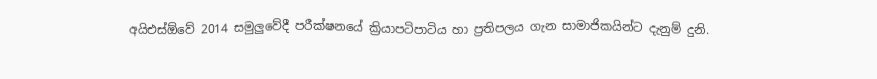අයිඑස්ඕවේ 2014 සමුලුවේදී පරීක්ෂනයේ ක්‍රියාපටිපාටිය හා ප්‍රතිපලය ගැන සාමාජිකයින්ට දැනුම් දුනි.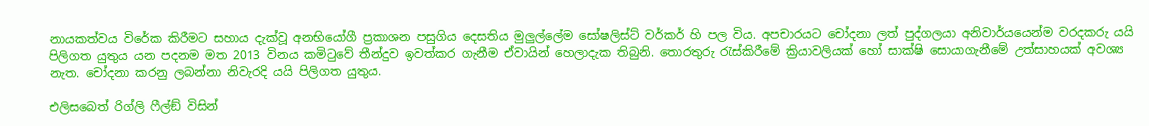නායකත්වය විරේක කිරීමට සහාය දැක්වූ අනභියෝගී ප්‍රකාශන පසුගිය දෙසතිය මුලුල්ලේම සෝෂලිස්ට් වර්කර් හි පල විය. අපචාරයට චෝදනා ලත් පුද්ගලයා අනිවාර්යයෙන්ම වරදකරු යයි පිලිගත යුතුය යන පදනම මත 2013 විනය කමිටුවේ තීන්දුව ඉවත්කර ගැනීම ඒවායින් හෙලාදැක තිබුනි. තොරතුරු රැස්කිරීමේ ක්‍රියාවලියක් හෝ සාක්ෂි සොයාගැනීමේ උත්සාහයක් අවශ්‍ය නැත. චෝදනා කරනු ලබන්නා නිවැරදි යයි පිලිගත යුතුය.

එලිසබෙත් රිග්ලි ෆීල්ඞ් විසින්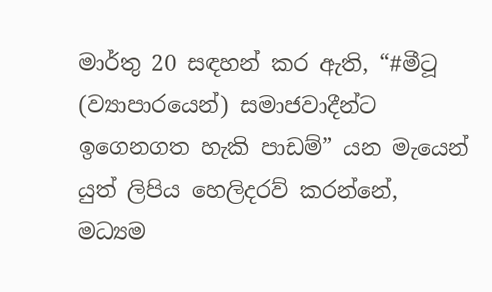මාර්තු 20 සඳහන් කර ඇති, “#මීටූ (ව්‍යාපාරයෙන්) සමාජවාදීන්ට ඉගෙනගත හැකි පාඩම්” යන මැයෙන් යුත් ලිපිය හෙලිදරව් කරන්නේ, මධ්‍යම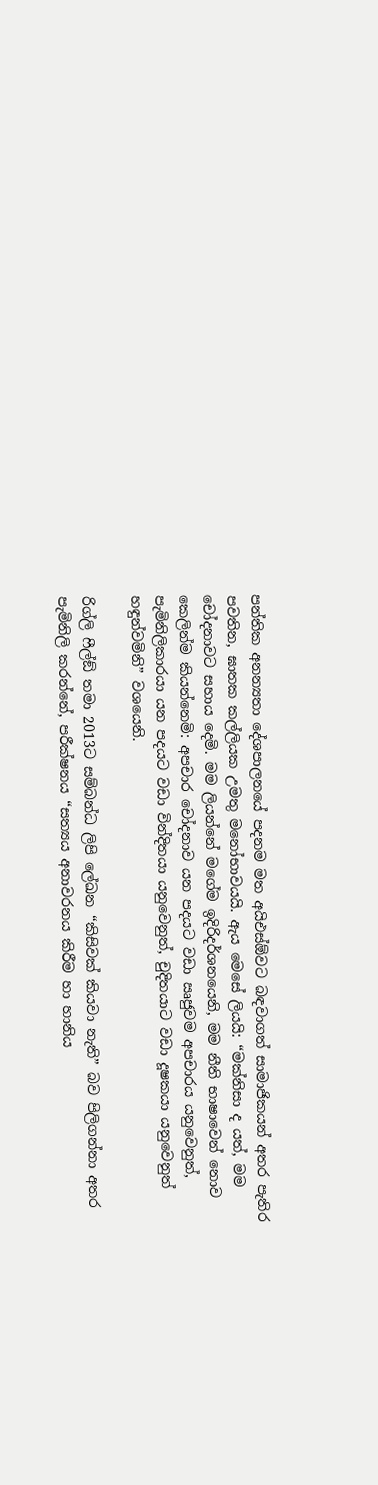පන්තික අනන්‍යතා දේශපාලනයේ පදනම මත අයිඑස්ඕවට බඳවාගත් සාමාජිකයන් අතර පැතිර පවතින, ඝාතක කල්ලියක උමතු මනෝභාවයයි. ඇය මෙසේ ලියයි: “මක්නිසා ද යත්, මම චෝදනාවට සහාය දෙමි. මම ලියන්නේ මගේම ඉදිරිදර්ශනයෙනි, මම නීති භාෂාවෙන් නොව කෙලින්ම කියන්නෙමි: අපචාර චෝදනාව යන පදයට වඩා ඍජුවම අපචාරය යනුවෙනුත්, පැමිනිලිකාරයා යන පදයට වඩා වින්දිතයා යනුවෙනුත්, චුදිතයාට වඩා දූෂකයා යනුවෙනුත් හඳුන්වමිනි” වශයෙනි.

රිග්ලි ෆීල්ඞ් තමා 2013ට සම්බන්ධ ලිපි ලේඛන “කිසිවක් කියවා නැති” බව පිලිගන්නා අතර පැමිනිලි කරන්නේ, පරීක්ෂනය “සත්‍යය අනාවරනය කිරීම හා හානිය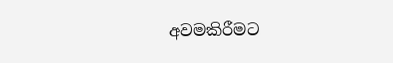අවමකිරීමට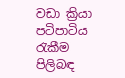වඩා ක්‍රියා පටිපාටිය රැකීම පිලිබඳ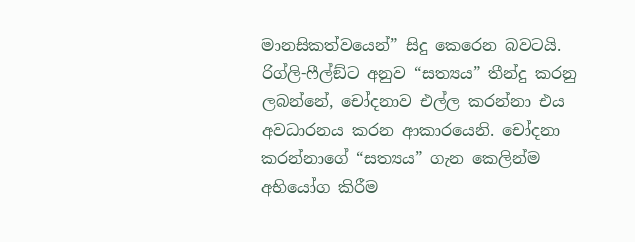මානසිකත්වයෙන්” සිදු කෙරෙන බවටයි. රිග්ලි-ෆීල්ඞ්ට අනුව “සත්‍යය” තීන්දු කරනු ලබන්නේ, චෝදනාව එල්ල කරන්නා එය අවධාරනය කරන ආකාරයෙනි. චෝදනා කරන්නාගේ “සත්‍යය” ගැන කෙලින්ම අභියෝග කිරීම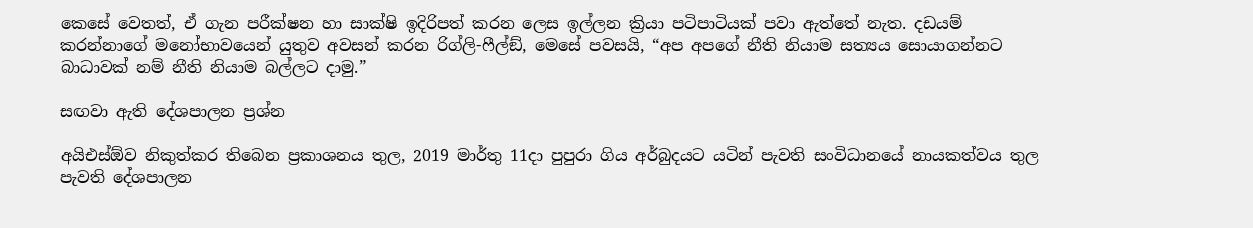කෙසේ වෙතත්, ඒ ගැන පරීක්ෂන හා සාක්ෂි ඉදිරිපත් කරන ලෙස ඉල්ලන ක්‍රියා පටිපාටියක් පවා ඇත්තේ නැත. දඩයම් කරන්නාගේ මනෝභාවයෙන් යුතුව අවසන් කරන රිග්ලි-ෆීල්ඞ්, මෙසේ පවසයි, “අප අපගේ නීති නියාම සත්‍යය සොයාගන්නට බාධාවක් නම් නීති නියාම බල්ලට දාමු.”

සඟවා ඇති දේශපාලන ප්‍රශ්න

අයිඑස්ඕව නිකුත්කර තිබෙන ප්‍රකාශනය තුල, 2019 මාර්තු 11දා පුපුරා ගිය අර්බුදයට යටින් පැවති සංවිධානයේ නායකත්වය තුල පැවති දේශපාලන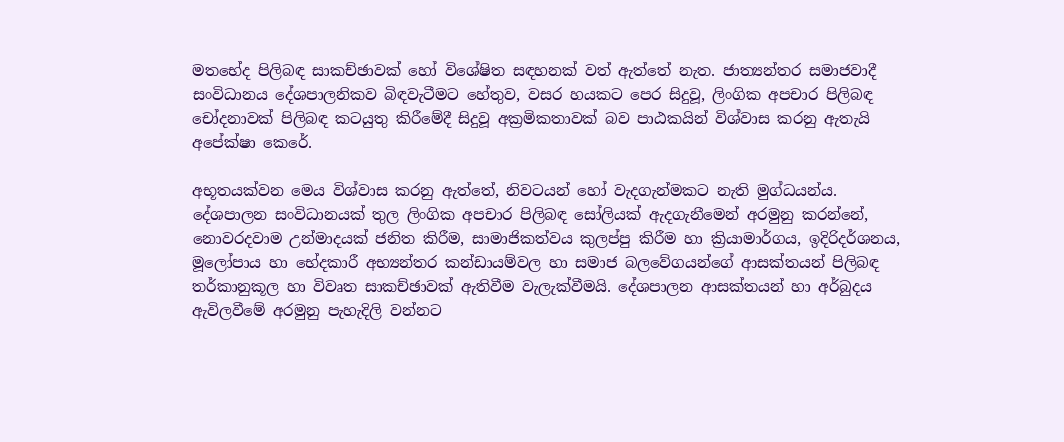මතභේද පිලිබඳ සාකච්ඡාවක් හෝ විශේෂිත සඳහනක් වත් ඇත්තේ නැත. ජාත්‍යන්තර සමාජවාදී සංවිධානය දේශපාලනිකව බිඳවැටීමට හේතුව, වසර හයකට පෙර සිදුවූ, ලිංගික අපචාර පිලිබඳ චෝදනාවක් පිලිබඳ කටයුතු කිරීමේදී සිදුවූ අක්‍රමිකතාවක් බව පාඨකයින් විශ්වාස කරනු ඇතැයි අපේක්ෂා කෙරේ.

අභූතයක්වන මෙය විශ්වාස කරනු ඇත්තේ, නිවටයන් හෝ වැදගැන්මකට නැති මුග්ධයන්ය. දේශපාලන සංවිධානයක් තුල ලිංගික අපචාර පිලිබඳ සෝලියක් ඇදගැනීමෙන් අරමුනු කරන්නේ, නොවරදවාම උන්මාදයක් ජනිත කිරීම, සාමාජිකත්වය කුලප්පු කිරීම හා ක්‍රියාමාර්ගය, ඉදිරිදර්ශනය, මූලෝපාය හා භේදකාරී අභ්‍යන්තර කන්ඩායම්වල හා සමාජ බලවේගයන්ගේ ආසක්තයන් පිලිබඳ තර්කානුකූල හා විවෘත සාකච්ඡාවක් ඇතිවීම වැලැක්වීමයි. දේශපාලන ආසක්තයන් හා අර්බුදය ඇවිලවීමේ අරමුනු පැහැදිලි වන්නට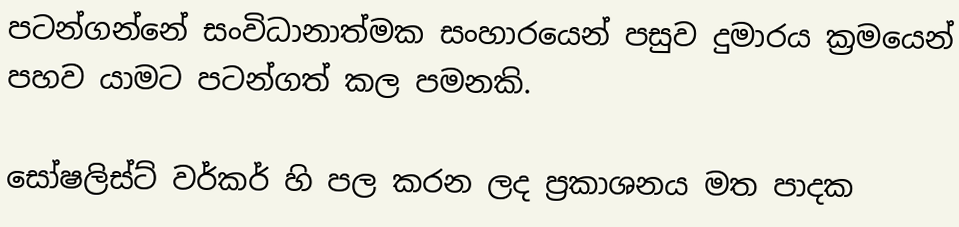පටන්ගන්නේ සංවිධානාත්මක සංහාරයෙන් පසුව දුමාරය ක්‍රමයෙන් පහව යාමට පටන්ගත් කල පමනකි.

සෝෂලිස්ට් වර්කර් හි පල කරන ලද ප්‍රකාශනය මත පාදක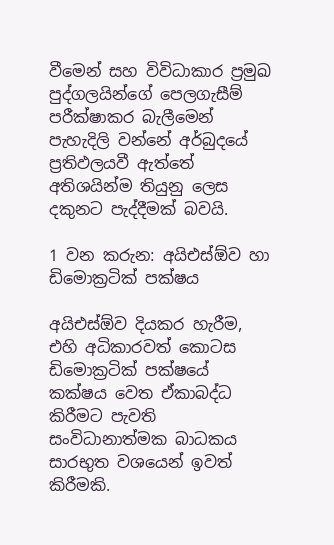වීමෙන් සහ විවිධාකාර ප්‍රමුඛ පුද්ගලයින්ගේ පෙලගැසීම් පරීක්ෂාකර බැලීමෙන් පැහැදිලි වන්නේ අර්බුදයේ ප්‍රතිඵලයවී ඇත්තේ අතිශයින්ම තියුනු ලෙස දකුනට පැද්දීමක් බවයි.

1 වන කරුන: අයිඑස්ඕව හා ඩිමොක්‍රටික් පක්ෂය

අයිඑස්ඕව දියකර හැරීම, එහි අධිකාරවත් කොටස ඩිමොක්‍රටික් පක්ෂයේ කක්ෂය වෙත ඒකාබද්ධ කිරීමට පැවති සංවිධානාත්මක බාධකය සාරභුත වශයෙන් ඉවත් කිරීමකි.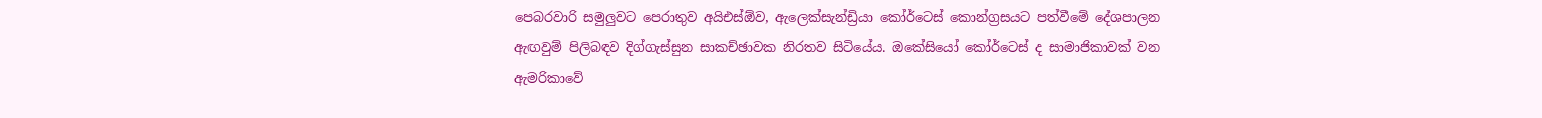පෙබරවාරි සමුලුවට පෙරාතුව අයිඑස්ඕව, ඇලෙක්සැන්ඩ්‍රියා කෝර්ටෙස් කොන්ග්‍රසයට පත්වීමේ දේශපාලන ඇඟවුම් පිලිබඳව දිග්ගැස්සුන සාකච්ඡාවක නිරතව සිටියේය. ඔකේසියෝ කෝර්ටෙස් ද සාමාජිකාවක් වන ඇමරිකාවේ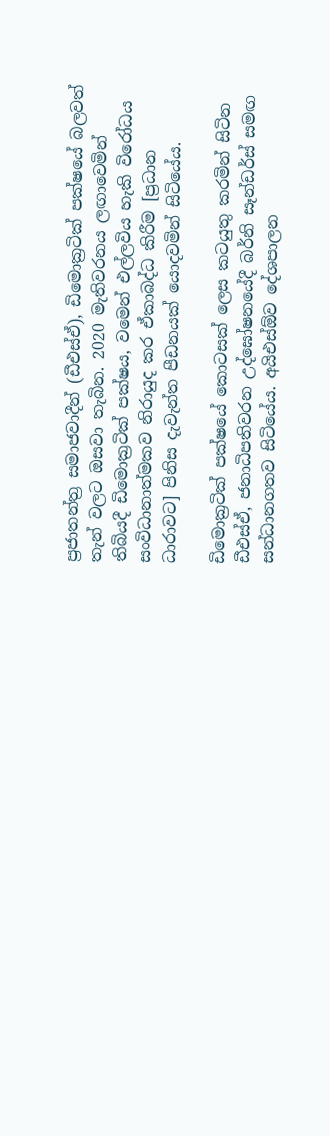ප්‍රජාතන්ත්‍ර සමාජවාදීන් (ඩීඑස්ඒ), ඩිමොක්‍රටික් පක්ෂයේ බලවත් තැන් වලට ඔසවා තැබින. 2020 මැතිවරනය ලඟාවෙමින් තිබියදී ඩිමොක්‍රටික් පක්ෂය, වමෙන් එල්ලවිය හැකි විරෝධය සංවිධානාත්මකව නිරායුද කර ඒකාබද්ධ කිරීම [ප්‍රධාන ධාරාවට] පිනිස දැවැන්ත පීඩනයක් යොදවමින් සිටියේය.

ඩිමොක්‍රටික් පක්ෂයේ කොටසක් ලෙස කටයුතු කරමින් සිටින ඩීඑස්ඒ, ජනාධිපතිවරන උද්ඝෝෂනයේදී බර්නි සෑන්ඩර්ස් සමඟ සන්ධානගතව සිටියේය. අයිඑස්ඕව දේශපාලන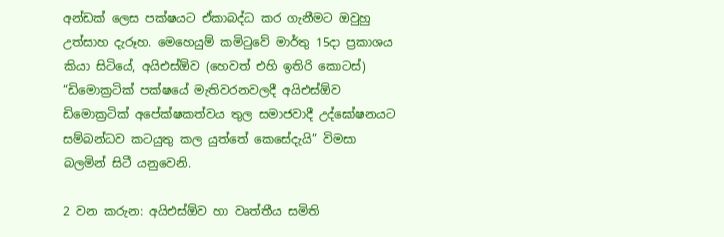අන්ඩක් ලෙස පක්ෂයට ඒකාබද්ධ කර ගැනීමට ඔවුහු උත්සාහ දැරූහ. මෙහෙයුම් කමිටුවේ මාර්තු 15දා ප්‍රකාශය කියා සිටියේ, අයිඑස්ඕව (හෙවත් එහි ඉතිරි කොටස්) “ඩිමොක්‍රටික් පක්ෂයේ මැතිවරනවලදී අයිඑස්ඕව ඩිමොක්‍රටික් අපේක්ෂකත්වය තුල සමාජවාදී උද්ඝෝෂනයට සම්බන්ධව කටයුතු කල යුත්තේ කෙසේදැයි” විමසා බලමින් සිටී යනුවෙනි.

2 වන කරුන: අයිඑස්ඕව හා වෘත්තීය සමිති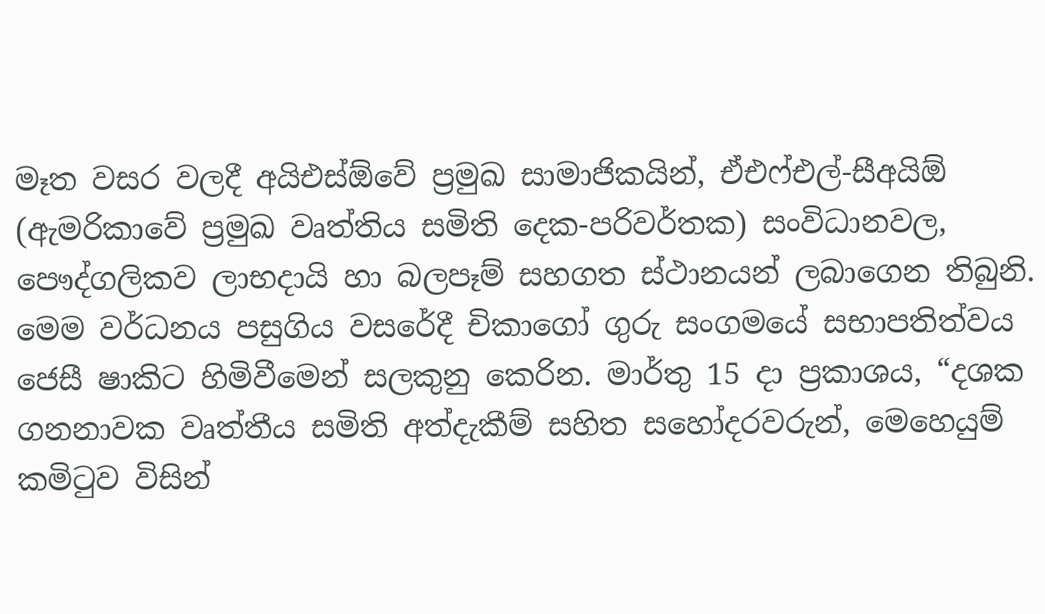මෑත වසර වලදී අයිඑස්ඕවේ ප්‍රමුඛ සාමාජිකයින්, ඒඑෆ්එල්-සීඅයිඕ (ඇමරිකාවේ ප්‍රමුඛ වෘත්තිය සමිති දෙක-පරිවර්තක) සංවිධානවල, පෞද්ගලිකව ලාභදායි හා බලපෑම් සහගත ස්ථානයන් ලබාගෙන තිබුනි. මෙම වර්ධනය පසුගිය වසරේදී චිකාගෝ ගුරු සංගමයේ සභාපතිත්වය ජෙසී ෂාකිට හිමිවීමෙන් සලකුනු කෙරින. මාර්තු 15 දා ප්‍රකාශය, “දශක ගනනාවක වෘත්තීය සමිති අත්දැකීම් සහිත සහෝදරවරුන්, මෙහෙයුම් කමිටුව විසින්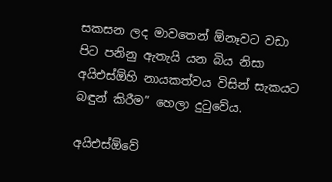සකසන ලද මාවතෙන් ඕනෑවට වඩා පිට පනිනු ඇතැයි යන බිය නිසා අයිඑස්ඕහි නායකත්වය විසින් සැකයට බඳුන් කිරීම” හෙලා දුටුවේය.

අයිඑස්ඕවේ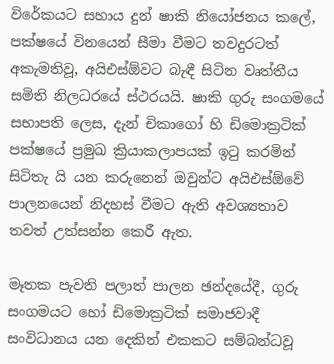විරේකයට සහාය දුන් ෂාකි නියෝජනය කලේ, පක්ෂයේ විනයෙන් සීමා වීමට තවදුරටත් අකැමතිවූ, අයිඑස්ඕවට බැඳී සිටින වෘත්තීය සමිති නිලධරයේ ස්ථරයයි. ෂාකි ගුරු සංගමයේ සභාපති ලෙස, දැන් චිකාගෝ හි ඩිමොක්‍රටික් පක්ෂයේ ප්‍රමුඛ ක්‍රියාකලාපයක් ඉටු කරමින් සිටිතැ යි යන කරුනෙන් ඔවුන්ට අයිඑස්ඕවේ පාලනයෙන් නිදහස් වීමට ඇති අවශ්‍යතාව තවත් උත්සන්න කෙරී ඇත.

මෑතක පැවති පලාත් පාලන ඡන්දයේදී, ගුරු සංගමයට හෝ ඩිමොක්‍රටික් සමාජවාදී සංවිධානය යන දෙකින් එකකට සම්බන්ධවූ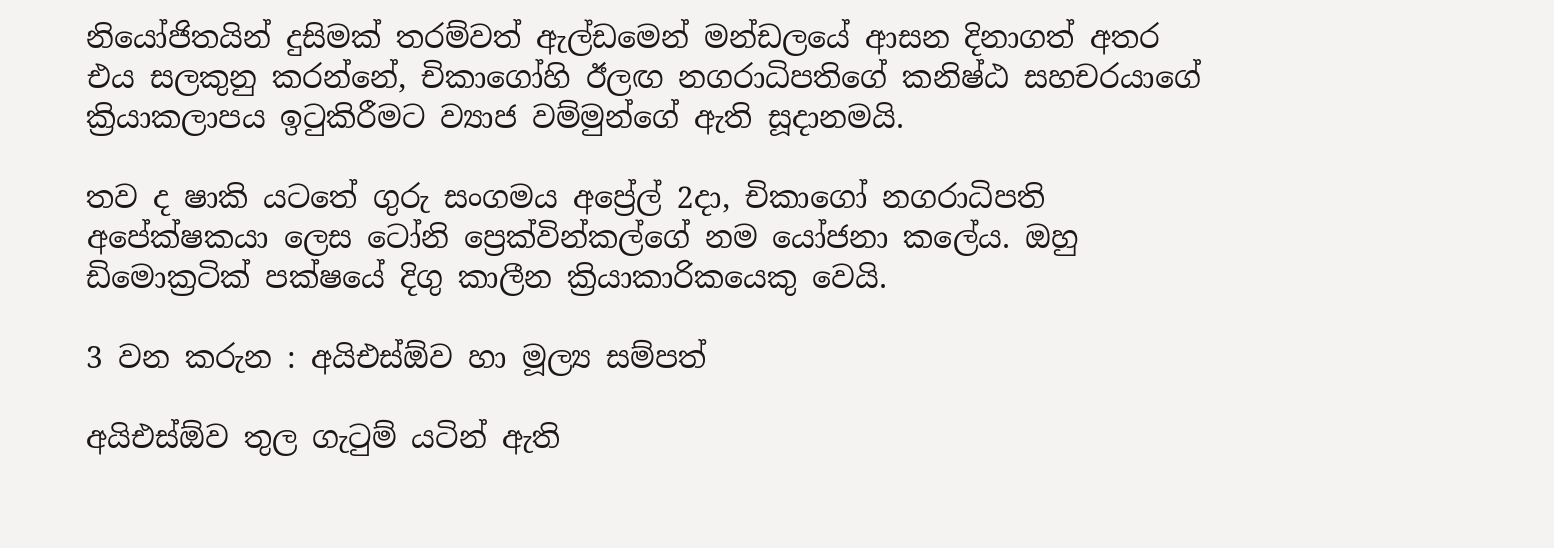නියෝජිතයින් දුසිමක් තරම්වත් ඇල්ඩමෙන් මන්ඩලයේ ආසන දිනාගත් අතර එය සලකුනු කරන්නේ, චිකාගෝහි ඊලඟ නගරාධිපතිගේ කනිෂ්ඨ සහචරයාගේ ක්‍රියාකලාපය ඉටුකිරීමට ව්‍යාජ වම්මුන්ගේ ඇති සූදානමයි.

තව ද ෂාකි යටතේ ගුරු සංගමය අප්‍රේල් 2දා, චිකාගෝ නගරාධිපති අපේක්ෂකයා ලෙස ටෝනි ප්‍රෙක්වින්කල්ගේ නම යෝජනා කලේය. ඔහු ඩිමොක්‍රටික් පක්ෂයේ දිගු කාලීන ක්‍රියාකාරිකයෙකු වෙයි.

3 වන කරුන : අයිඑස්ඕව හා මූල්‍ය සම්පත්

අයිඑස්ඕව තුල ගැටුම් යටින් ඇති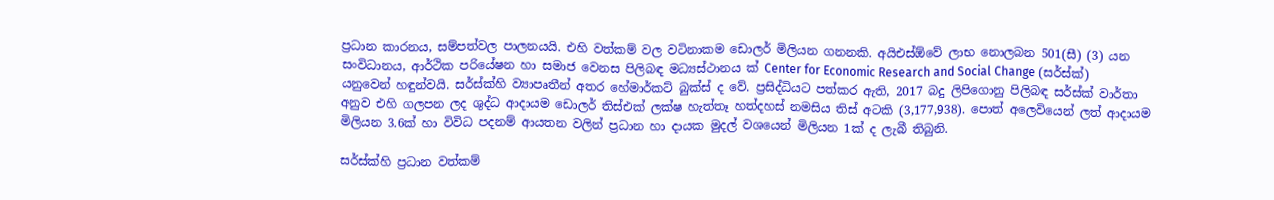ප්‍රධාන කාරනය, සම්පත්වල පාලනයයි. එහි වත්කම් වල වටිනාකම ඩොලර් මිලියන ගනනකි. අයිඑස්ඕවේ ලාභ නොලබන 501(සී) (3) යන සංවිධානය, ආර්ථික පරියේෂන හා සමාජ වෙනස පිලිබඳ මධ්‍යස්ථානය ක් Center for Economic Research and Social Change (සර්ස්ක්) යනුවෙන් හඳුන්වයි. සර්ස්ක්හි ව්‍යාපෘතීන් අතර හේමාර්කට් බුක්ස් ද වේ. ප්‍රසිද්ධියට පත්කර ඇති, 2017 බදු ලිපිගොනු පිලිබඳ සර්ස්ක් වාර්තා අනුව එහි ගලපන ලද ශුද්ධ ආදායම ඩොලර් තිස්එක් ලක්ෂ හැත්තෑ හත්දහස් නමසිය තිස් අටකි (3,177,938). පොත් අලෙවියෙන් ලත් ආදායම මිලියන 3.6ක් හා විවිධ පදනම් ආයතන වලින් ප්‍රධාන හා දායක මුදල් වශයෙන් මිලියන 1ක් ද ලැබී තිබුනි.

සර්ස්ක්හි ප්‍රධාන වත්කම්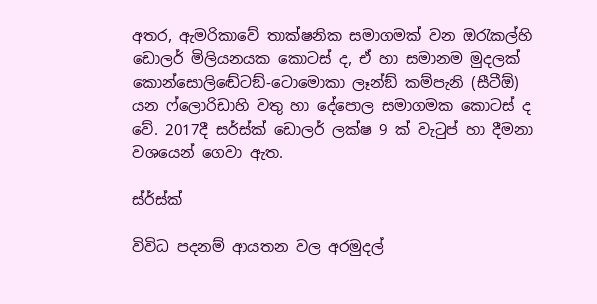අතර, ඇමරිකාවේ තාක්ෂනික සමාගමක් වන ඔරැකල්හි ඩොලර් මිලියනයක කොටස් ද, ඒ හා සමානම මුදලක් කොන්සොලිඬේටඞ්-ටොමොකා ලෑන්ඞ් කම්පැනි (සීටීඕ) යන ෆ්ලොරිඩාහි වතු හා දේපොල සමාගමක කොටස් ද වේ. 2017දී සර්ස්ක් ඩොලර් ලක්ෂ 9 ක් වැටුප් හා දීමනා වශයෙන් ගෙවා ඇත.

ස්ර්ස්ක්

විවිධ පදනම් ආයතන වල අරමුදල්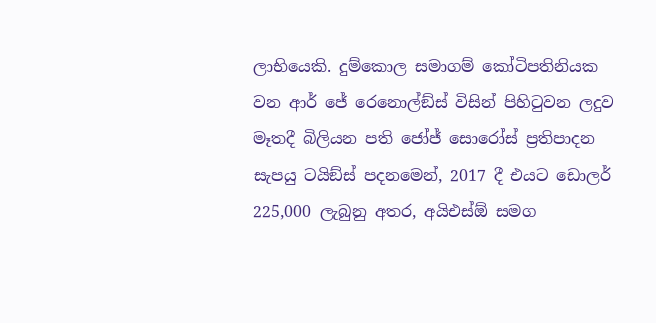ලාභියෙකි. දුම්කොල සමාගම් කෝටිපතිනියක වන ආර් ජේ රෙනොල්ඞ්ස් විසින් පිහිටුවන ලදුව මෑතදී බිලියන පති ජෝජ් සොරෝස් ප්‍රතිපාදන සැපයු ටයිඞ්ස් පදනමෙන්, 2017 දී එයට ඩොලර් 225,000 ලැබුනු අතර, අයිඑස්ඕ සමග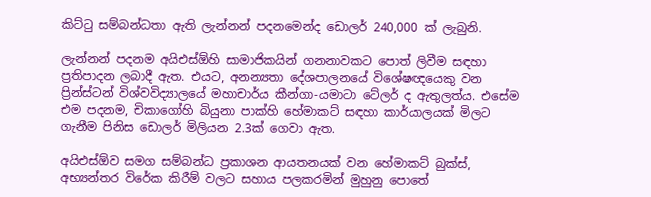කිට්ටු සම්බන්ධතා ඇති ලැන්නන් පදනමෙන්ද ඩොලර් 240,000 ක් ලැබුනි.

ලැන්නන් පදනම අයිඑස්ඕහි සාමාජිකයින් ගනනාවකට පොත් ලිවීම සඳහා ප්‍රතිපාදන ලබාදී ඇත. එයට, අනන්‍යතා දේශපාලනයේ විශේෂඥයෙකු වන ප්‍රින්ස්ටන් විශ්වවිද්‍යාලයේ මහාචාර්ය කීන්ගා-යමාටා ටේලර් ද ඇතුලත්ය. එසේම එම පදනම, චිකාගෝහි බියුනා පාක්හි හේමාකට් සඳහා කාර්යාලයක් මිලට ගැනීම පිනිස ඩොලර් මිලියන 2.3ක් ගෙවා ඇත.

අයිඑස්ඕව සමග සම්බන්ධ ප්‍රකාශන ආයතනයක් වන හේමාකට් බුක්ස්, අභ්‍යන්තර විරේක කිරීම් වලට සහාය පලකරමින් මුහුනු පොතේ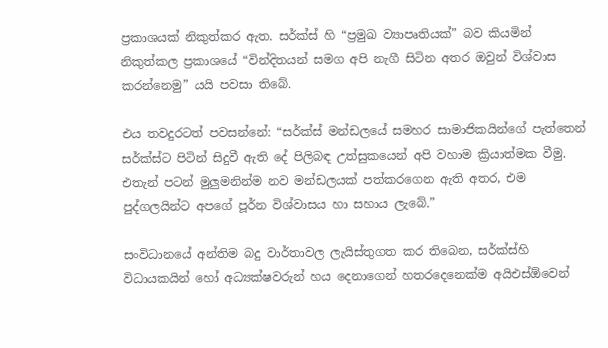ප්‍රකාශයක් නිකුත්කර ඇත. සර්ක්ස් හි “ප්‍රමුඛ ව්‍යාපෘතියක්” බව කියමින් නිකුත්කල ප්‍රකාශයේ “වින්දිතයන් සමග අපි නැගී සිටින අතර ඔවුන් විශ්වාස කරන්නෙමු” යයි පවසා තිබේ.

එය තවදුරටත් පවසන්නේ: “සර්ක්ස් මන්ඩලයේ සමහර සාමාජිකයින්ගේ පැත්තෙන් සර්ක්ස්ට පිටින් සිදුවී ඇති දේ පිලිබඳ උත්සුකයෙන් අපි වහාම ක්‍රියාත්මක වීමු. එතැන් පටන් මුලුමනින්ම නව මන්ඩලයක් පත්කරගෙන ඇති අතර, එම පුද්ගලයින්ට අපගේ පූර්න විශ්වාසය හා සහාය ලැබේ.”

සංවිධානයේ අන්තිම බදු වාර්තාවල ලැයිස්තුගත කර තිබෙන, සර්ක්ස්හි විධායකයින් හෝ අධ්‍යක්ෂවරුන් හය දෙනාගෙන් හතරදෙනෙක්ම අයිඑස්ඕවෙන්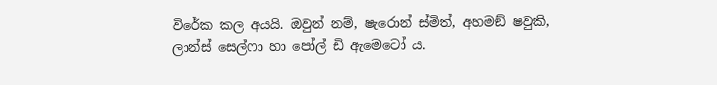විරේක කල අයයි. ඔවුන් නම්, ෂැරොන් ස්මිත්, අහමඞ් ෂවුකි, ලාන්ස් සෙල්ෆා හා පෝල් ඩි ඇමෙටෝ ය.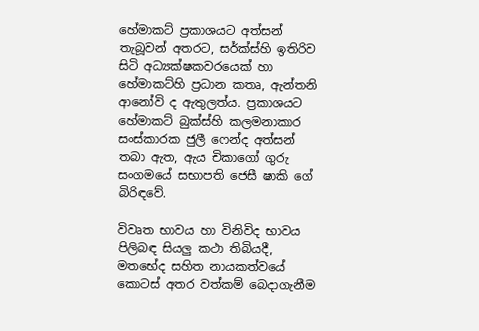හේමාකට් ප්‍රකාශයට අත්සන් තැබූවන් අතරට, සර්ක්ස්හි ඉතිරිව සිටි අධ්‍යක්ෂකවරයෙක් හා හේමාකට්හි ප්‍රධාන කතෘ, ඇන්තනි ආනෝවි ද ඇතුලත්ය. ප්‍රකාශයට හේමාකට් බුක්ස්හි කලමනාකාර සංස්කාරක ජුලී ෆෙන්ද අත්සන් තබා ඇත, ඇය චිකාගෝ ගුරු සංගමයේ සභාපති ජෙසී ෂාකි ගේ බිරිඳවේ.

විවෘත භාවය හා විනිවිද භාවය පිලිබඳ සියලු කථා තිබියදී, මතභේද සහිත නායකත්වයේ කොටස් අතර වත්කම් බෙදාගැනීම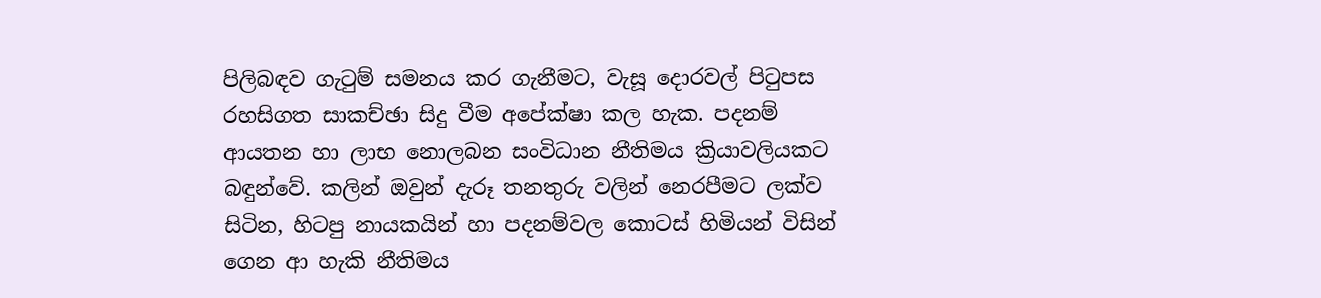පිලිබඳව ගැටුම් සමනය කර ගැනීමට, වැසූ දොරවල් පිටුපස රහසිගත සාකච්ඡා සිදු වීම අපේක්ෂා කල හැක. පදනම් ආයතන හා ලාභ නොලබන සංවිධාන නීතිමය ක්‍රියාවලියකට බඳුන්වේ. කලින් ඔවුන් දැරූ තනතුරු වලින් නෙරපීමට ලක්ව සිටින, හිටපු නායකයින් හා පදනම්වල කොටස් හිමියන් විසින් ගෙන ආ හැකි නීතිමය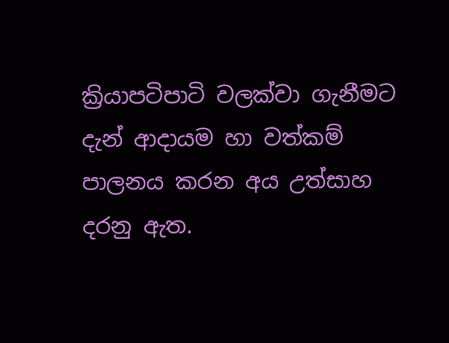ක්‍රියාපටිපාටි වලක්වා ගැනීමට දැන් ආදායම හා වත්කම් පාලනය කරන අය උත්සාහ දරනු ඇත.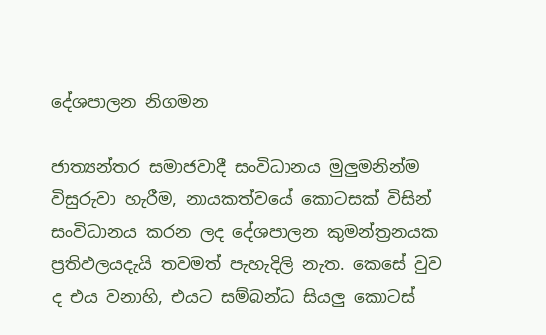දේශපාලන නිගමන

ජාත්‍යන්තර සමාජවාදී සංවිධානය මුලුමනින්ම විසුරුවා හැරීම, නායකත්වයේ කොටසක් විසින් සංවිධානය කරන ලද දේශපාලන කුමන්ත්‍රනයක ප්‍රතිඵලයදැයි තවමත් පැහැදිලි නැත. කෙසේ වුව ද එය වනාහි, එයට සම්බන්ධ සියලු කොටස්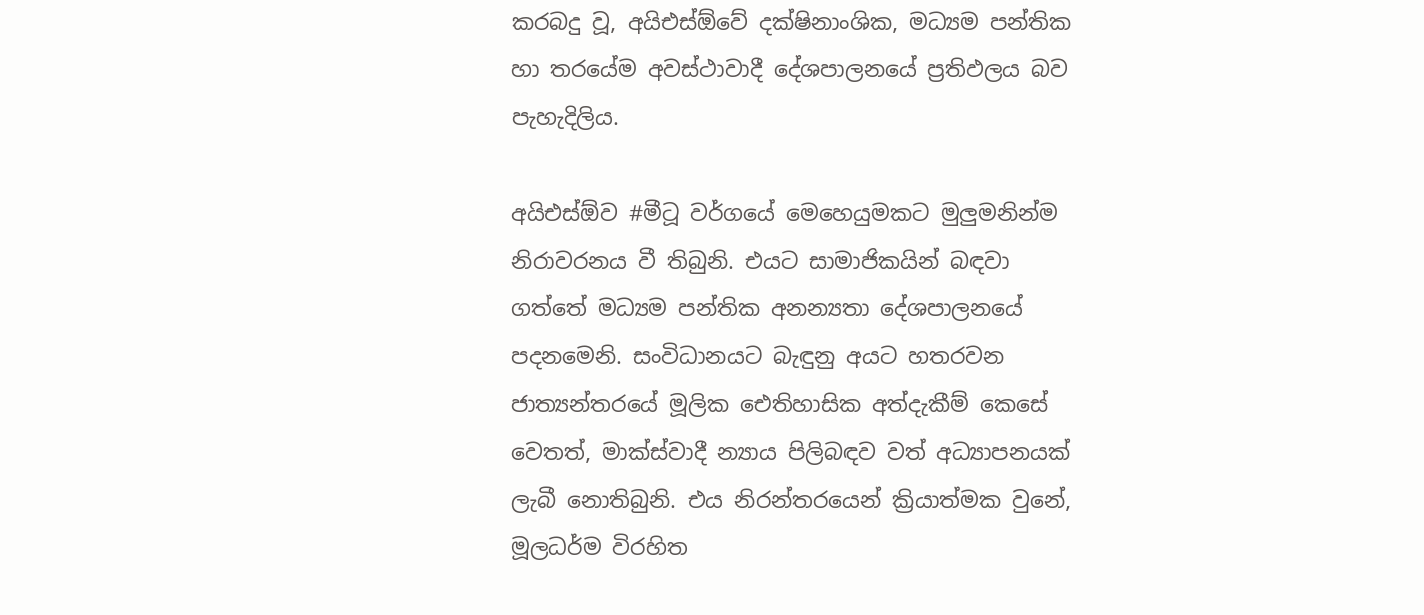කරබදු වූ, අයිඑස්ඕවේ දක්ෂිනාංශික, මධ්‍යම පන්තික හා තරයේම අවස්ථාවාදී දේශපාලනයේ ප්‍රතිඵලය බව පැහැදිලිය.

අයිඑස්ඕව #මීටූ වර්ගයේ මෙහෙයුමකට මුලුමනින්ම නිරාවරනය වී තිබුනි. එයට සාමාජිකයින් බඳවා ගත්තේ මධ්‍යම පන්තික අනන්‍යතා දේශපාලනයේ පදනමෙනි. සංවිධානයට බැඳුනු අයට හතරවන ජාත්‍යන්තරයේ මූලික ඓතිහාසික අත්දැකීම් කෙසේ වෙතත්, මාක්ස්වාදී න්‍යාය පිලිබඳව වත් අධ්‍යාපනයක් ලැබී නොතිබුනි. එය නිරන්තරයෙන් ක්‍රියාත්මක වුනේ, මූලධර්ම විරහිත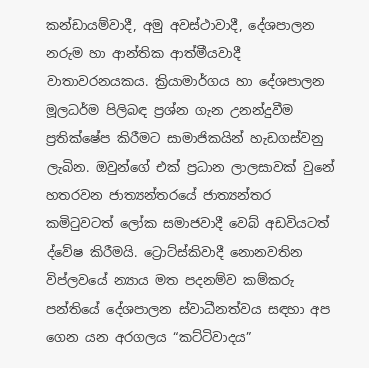කන්ඩායම්වාදී, අමු අවස්ථාවාදී, දේශපාලන නරුම හා ආන්තික ආත්මීයවාදී වාතාවරනයකය. ක්‍රියාමාර්ගය හා දේශපාලන මූලධර්ම පිලිබඳ ප්‍රශ්න ගැන උනන්දුවීම ප්‍රතික්ෂේප කිරීමට සාමාජිකයින් හැඩගස්වනු ලැබින. ඔවුන්ගේ එක් ප්‍රධාන ලාලසාවක් වුනේ හතරවන ජාත්‍යන්තරයේ ජාත්‍යන්තර කමිටුවටත් ලෝක සමාජවාදී වෙබ් අඩවියටත් ද්වේෂ කිරීමයි. ට්‍රොට්ස්කිවාදී නොනවතින විප්ලවයේ න්‍යාය මත පදනම්ව කම්කරු පන්තියේ දේශපාලන ස්වාධීනත්වය සඳහා අප ගෙන යන අරගලය “කට්ටිවාදය”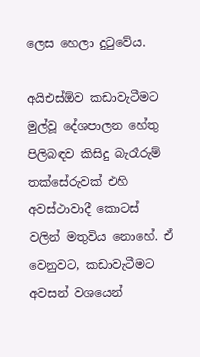ලෙස හෙලා දුටුවේය.

අයිඑස්ඕව කඩාවැටීමට මුල්වූ දේශපාලන හේතු පිලිබඳව කිසිදු බැරෑරුම් තක්සේරුවක් එහි අවස්ථාවාදී කොටස් වලින් මතුවිය නොහේ. ඒ වෙනුවට, කඩාවැටීමට අවසන් වශයෙන්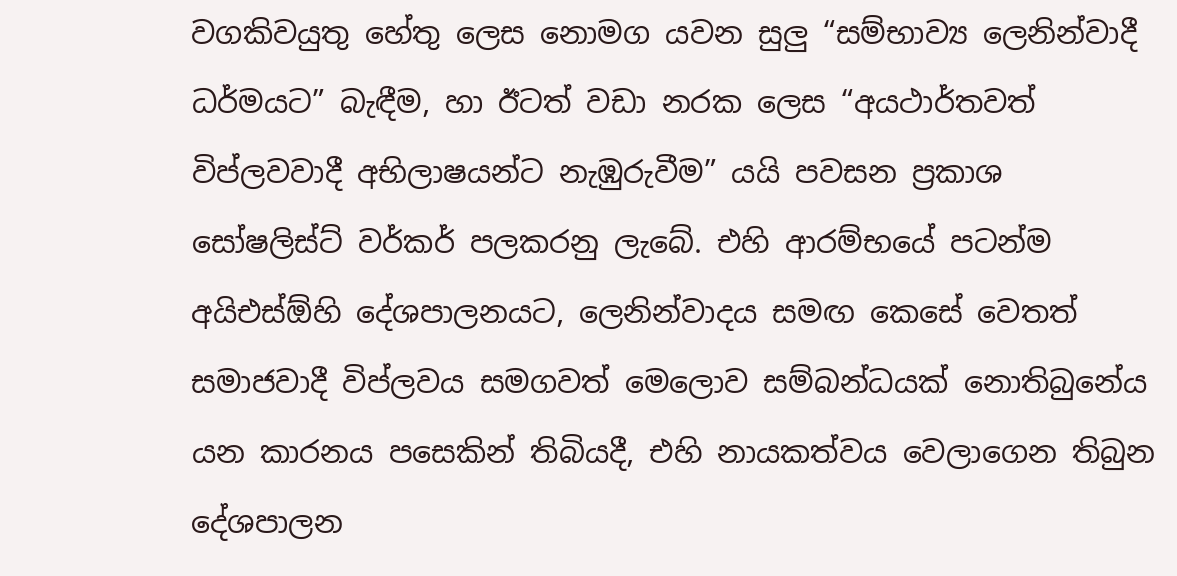වගකිවයුතු හේතු ලෙස නොමග යවන සුලු “සම්භාව්‍ය ලෙනින්වාදී ධර්මයට” බැඳීම, හා ඊටත් වඩා නරක ලෙස “අයථාර්තවත් විප්ලවවාදී අභිලාෂයන්ට නැඹුරුවීම” යයි පවසන ප්‍රකාශ සෝෂලිස්ට් වර්කර් පලකරනු ලැබේ. එහි ආරම්භයේ පටන්ම අයිඑස්ඕහි දේශපාලනයට, ලෙනින්වාදය සමඟ කෙසේ වෙතත් සමාජවාදී විප්ලවය සමගවත් මෙලොව සම්බන්ධයක් නොතිබුනේය යන කාරනය පසෙකින් තිබියදී, එහි නායකත්වය වෙලාගෙන තිබුන දේශපාලන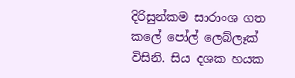දිරිසුන්කම සාරාංශ ගත කලේ පෝල් ලෙබ්ලෑක් විසිනි. සිය දශක හයක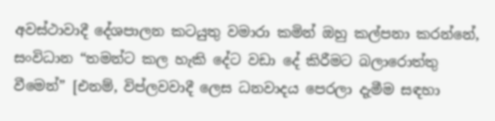අවස්ථාවාදී දේශපාලන කටයුතු වමාරා කමින් ඔහු කල්පනා කරන්නේ, සංවිධාන “තමන්ට කල හැකි දේට වඩා දේ කිරීමට බලාරොත්තු වීමෙන්” [එනම්, විප්ලවවාදී ලෙස ධනවාදය පෙරලා දැමීම සඳහා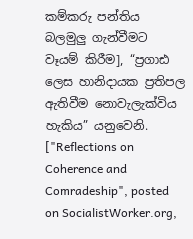කම්කරු පන්තිය බලමුලු ගැන්වීමට වෑයම් කිරීම], “ප්‍රගාඪ ලෙස හානිදායක ප්‍රතිපල ඇතිවීම නොවැලැක්විය හැකිය” යනුවෙනි. ["Reflections on Coherence and Comradeship", posted on SocialistWorker.org,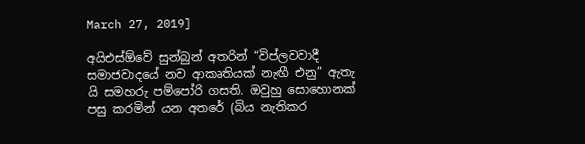March 27, 2019]

අයිඑස්ඕවේ සුන්බුන් අතරින් “විප්ලවවාදී සමාජවාදයේ නව ආකෘතියක් නැඟී එනු” ඇතැ යි සමහරු පම්පෝරි ගසති. ඔවුහු සොහොනක් පසු කරමින් යන අතරේ (බිය නැතිකර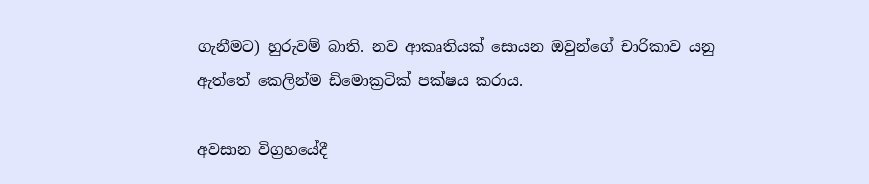ගැනීමට) හුරුවම් බාති. නව ආකෘතියක් සොයන ඔවුන්ගේ චාරිකාව යනු ඇත්තේ කෙලින්ම ඩිමොක්‍රටික් පක්ෂය කරාය.

අවසාන විග්‍රහයේදී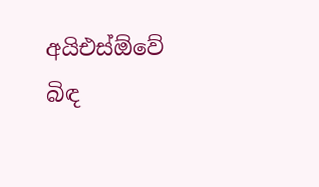අයිඑස්ඕවේ බිඳ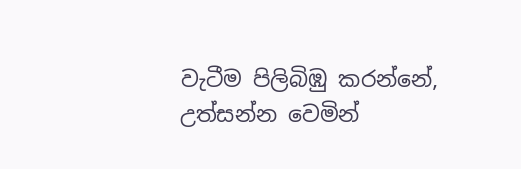වැටීම පිලිබිඹු කරන්නේ, උත්සන්න වෙමින්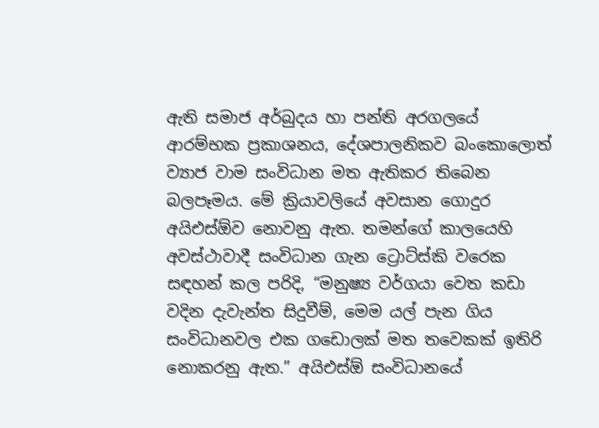ඇති සමාජ අර්බුදය හා පන්ති අරගලයේ ආරම්භක ප්‍රකාශනය, දේශපාලනිකව බංකොලොත් ව්‍යාජ වාම සංවිධාන මත ඇතිකර තිබෙන බලපෑමය. මේ ක්‍රියාවලියේ අවසාන ගොදුර අයිඑස්ඕව නොවනු ඇත. තමන්ගේ කාලයෙහි අවස්ථාවාදී සංවිධාන ගැන ට්‍රොට්ස්කි වරෙක සඳහන් කල පරිදි, “මනුෂ්‍ය වර්ගයා වෙත කඩා වදින දැවැන්ත සිදුවීම්, මෙම යල් පැන ගිය සංවිධානවල එක ගඩොලක් මත තවෙකක් ඉතිරි නොකරනු ඇත.” අයිඑස්ඕ සංවිධානයේ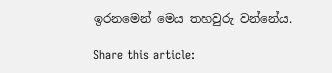ඉරනමෙන් මෙය තහවුරු වන්නේය.

Share this article: